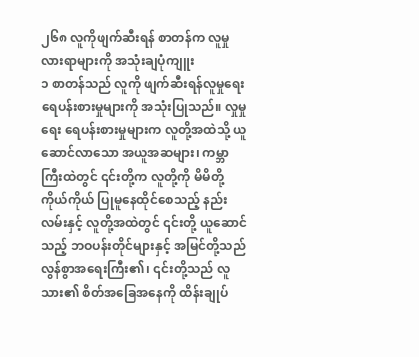၂၆၈ လူကိုဖျက်ဆီးရန် စာတန်က လူမှုလားရာများကို အသုံးချပုံကျူး
၁ စာတန်သည် လူကို ဖျက်ဆီးရန်လူမှုရေး ရေပန်းစားမှုများကို အသုံးပြုသည်။ လှုမှုရေး ရေပန်းစားမှုများက လူတို့အထဲသို့ ယူဆောင်လာသော အယူအဆများ၊ ကမ္ဘာကြီးထဲတွင် ၎င်းတို့က လူတို့ကို မိမိတို့ကိုယ်ကိုယ် ပြုမူနေထိုင်စေသည့် နည်းလမ်းနှင့် လူတို့အထဲတွင် ၎င်းတို့ ယူဆောင်သည့် ဘဝပန်းတိုင်များနှင့် အမြင်တို့သည် လွန်စွာအရေးကြီး၏၊ ၎င်းတို့သည် လူသား၏ စိတ်အခြေအနေကို ထိန်းချုပ်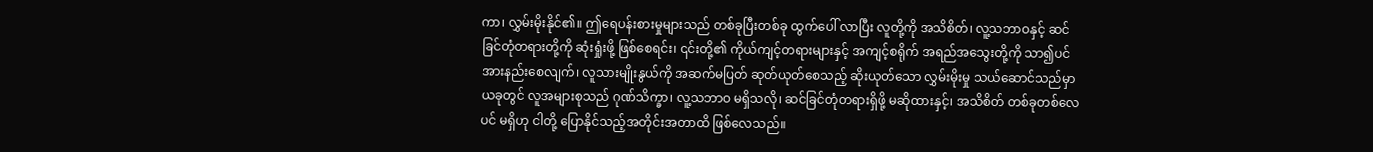ကာ၊ လွှမ်းမိုးနိုင်၏။ ဤရေပန်းစားမှုများသည် တစ်ခုပြီးတစ်ခု ထွက်ပေါ် လာပြီး လူတို့ကို အသိစိတ်၊ လူ့သဘာဝနှင့် ဆင်ခြင်တုံတရားတို့ကို ဆုံးရှုံးဖို့ ဖြစ်စေရင်း၊ ၎င်းတို့၏ ကိုယ်ကျင့်တရားများနှင့် အကျင့်စရိုက် အရည်အသွေးတို့ကို သာ၍ပင် အားနည်းစေလျက်၊ လူသားမျိုးနွယ်ကို အဆက်မပြတ် ဆုတ်ယုတ်စေသည့် ဆိုးယုတ်သော လွှမ်းမိုးမှု သယ်ဆောင်သည်မှာ ယခုတွင် လူအများစုသည် ဂုဏ်သိက္ခာ၊ လူ့သဘာဝ မရှိသလို၊ ဆင်ခြင်တုံတရားရှိဖို့ မဆိုထားနှင့်၊ အသိစိတ် တစ်ခုတစ်လေပင် မရှိဟု ငါတို့ ပြောနိုင်သည့်အတိုင်းအတာထိ ဖြစ်လေသည်။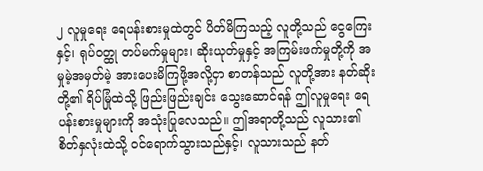၂ လူမှုရေး ရေပန်းစားမှုထဲတွင် ပိတ်မိကြသည့် လူတို့သည် ငွေကြေးနှင့်၊ ရုပ်ဝတ္ထု တပ်မက်မှုများ၊ ဆိုးယုတ်မှုနှင့် အကြမ်းဖက်မှုတို့ကို အမှုမဲ့အမှတ်မဲ့ အားပေးမိကြဖို့အလို့ငှာ စာတန်သည် လူတို့အား နတ်ဆိုးတို့၏ ရိပ်မြုံထဲသို့ ဖြည်းဖြည်းချင်း သွေးဆောင်ရန် ဤလူမှုရေး ရေပန်းစားမှုများကို အသုံးပြုလေသည်။ ဤအရာတို့သည် လူသား၏ စိတ်နှလုံးထဲသို့ ဝင်ရောက်သွားသည်နှင့်၊ လူသားသည် နတ်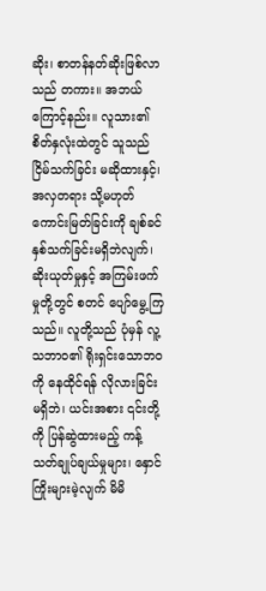ဆိုး၊ စာတန်နတ်ဆိုးဖြစ်လာသည် တကား။ အဘယ်ကြောင့်နည်း။ လူသား၏စိတ်နှလုံးထဲတွင် သူသည် ငြိမ်သက်ခြင်း မဆိုထားနှင့်၊ အလှတရား သို့မဟုတ် ကောင်းမြတ်ခြင်းကို ချစ်ခင်နှစ်သက်ခြင်းမရှိဘဲလျက်၊ ဆိုးယုတ်မှုနှင့် အကြမ်းဖက်မှုတို့တွင် စတင် ပျော်မွေ့ကြသည်။ လူတို့သည် ပုံမှန် လူ့သဘာဝ၏ ရိုးရှင်းသောဘဝကို နေထိုင်ရန် လိုလားခြင်းမရှိဘဲ၊ ယင်းအစား ၎င်းတို့ကို ပြန်ဆွဲထားမည့် ကန့်သတ်ချုပ်ချယ်မှုများ၊ နှောင်ကြိုးများမဲ့လျက် မိမိ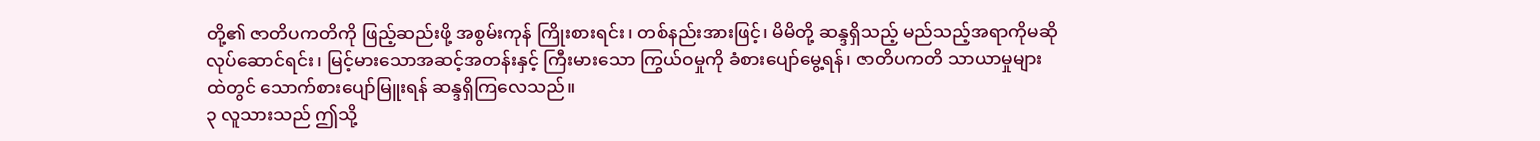တို့၏ ဇာတိပကတိကို ဖြည့်ဆည်းဖို့ အစွမ်းကုန် ကြိုးစားရင်း၊ တစ်နည်းအားဖြင့်၊ မိမိတို့ ဆန္ဒရှိသည့် မည်သည့်အရာကိုမဆို လုပ်ဆောင်ရင်း၊ မြင့်မားသောအဆင့်အတန်းနှင့် ကြီးမားသော ကြွယ်ဝမှုကို ခံစားပျော်မွေ့ရန်၊ ဇာတိပကတိ သာယာမှုများထဲတွင် သောက်စားပျော်မြူးရန် ဆန္ဒရှိကြလေသည်။
၃ လူသားသည် ဤသို့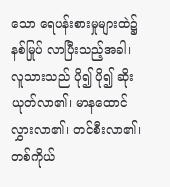သော ရေပန်းစားမှုများထဲ၌ နစ်မြုပ် လာပြီးသည့်အခါ၊ လူသားသည် ပို၍ ပို၍ ဆိုးယုတ်လာ၏၊ မာနထောင်လွှားလာ၏၊ တင်စီးလာ၏၊ တစ်ကိုယ်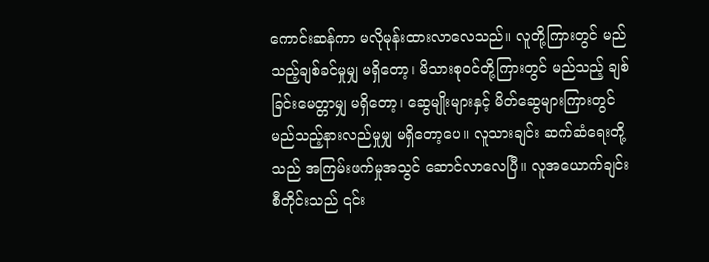ကောင်းဆန်ကာ မလိုမုန်းထားလာလေသည်။ လူတို့ကြားတွင် မည်သည့်ချစ်ခင်မှုမျှ မရှိတော့၊ မိသားစုဝင်တို့ကြားတွင် မည်သည့် ချစ်ခြင်းမေတ္တာမျှ မရှိတော့၊ ဆွေမျိုးများနှင့် မိတ်ဆွေများကြားတွင် မည်သည့်နားလည်မှုမျှ မရှိတော့ပေ။ လူသားချင်း ဆက်ဆံရေးတို့သည် အကြမ်းဖက်မှုအသွင် ဆောင်လာလေပြီ။ လူအယောက်ချင်း စီတိုင်းသည် ၎င်း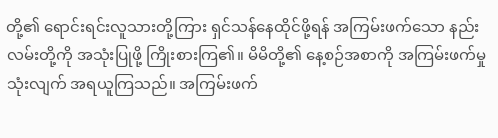တို့၏ ရောင်းရင်းလူသားတို့ကြား ရှင်သန်နေထိုင်ဖို့ရန် အကြမ်းဖက်သော နည်းလမ်းတို့ကို အသုံးပြုဖို့ ကြိုးစားကြ၏။ မိမိတို့၏ နေ့စဉ်အစာကို အကြမ်းဖက်မှုသုံးလျက် အရယူကြသည်။ အကြမ်းဖက်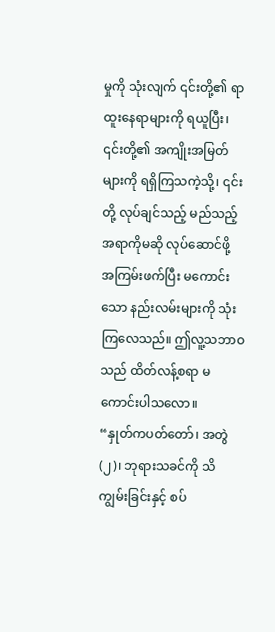မှုကို သုံးလျက် ၎င်းတို့၏ ရာထူးနေရာများကို ရယူပြီး၊ ၎င်းတို့၏ အကျိုးအမြတ်များကို ရရှိကြသကဲ့သို့၊ ၎င်းတို့ လုပ်ချင်သည့် မည်သည့်အရာကိုမဆို လုပ်ဆောင်ဖို့ အကြမ်းဖက်ပြီး မကောင်းသော နည်းလမ်းများကို သုံးကြလေသည်။ ဤလူ့သဘာဝသည် ထိတ်လန့်စရာ မကောင်းပါသလော။
“နှုတ်ကပတ်တော်၊ အတွဲ (၂)၊ ဘုရားသခင်ကို သိကျွမ်းခြင်းနှင့် စပ်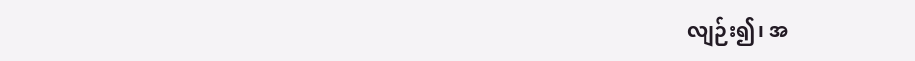လျဉ်း၍၊ အ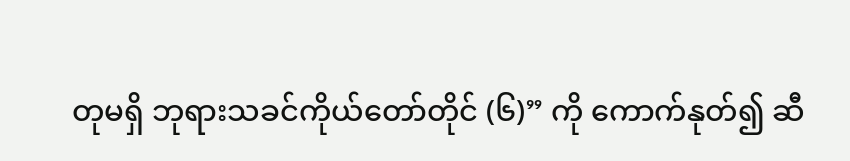တုမရှိ ဘုရားသခင်ကိုယ်တော်တိုင် (၆)” ကို ကောက်နုတ်၍ ဆီ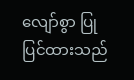လျော်စွာ ပြုပြင်ထားသည်